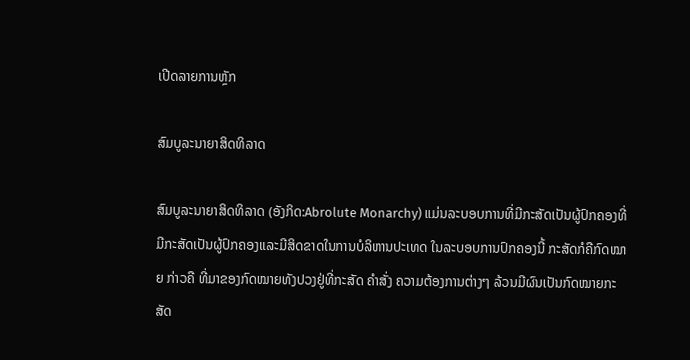ເປີດລາຍການຫຼັກ

ສົມບູລະນາຍາສິດທິລາດ

ສົມບູລະນາຍາສິດທິລາດ (ອັງກິດ:Abrolute Monarchy) ແມ່ນລະບອບການທີ່ມີກະສັດເປັນຜູ້ປົກຄອງທີ່ມີກະສັດເປັນຜູ້ປົກຄອງແລະມີສິດຂາດໃນການບໍລິຫານປະເທດ ໃນລະບອບການປົກຄອງນີ້ ກະສັດກໍຄືກົດໝາຍ ກ່າວຄື ທີ່ມາຂອງກົດໝາຍທັງປວງຢູ່ທີ່ກະສັດ ຄຳສັ່ງ ຄວາມຕ້ອງການຕ່າງໆ ລ້ວນມີຜົນເປັນກົດໝາຍກະສັດ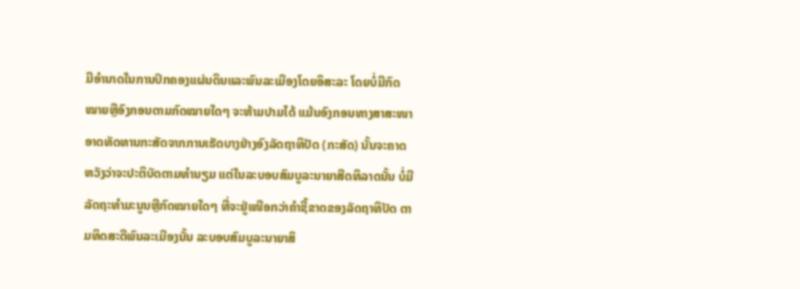ມີອຳນາດໃນການປົກຄອງແຜ່ນດິນແລະພົນລະເມືອງໂດຍອິສະລະ ໂດຍບໍ່ມີກົດໝາຍຫຼືອົງກອນຕາມກົດໝາຍໃດໆ ຈະຫ້າມປາມໄດ້ ແມ້ນອົງກອນທາງສາສະໜາອາດທັດທານກະສັດຈາກການເຮັດບາງຢ່າງອົງລັດຖາທິປັດ (ກະສັດ) ນັ້ນຈະຄາດຫວັງວ່າຈະປະຕິບັດຕາມທຳນຽມ ແຕ່ໃນລະບອບສົມບູລະນາຍາສີດທິລາດນັ້ນ ບໍ່ມີລັດຖະທຳມະນູນຫຼືກົດໝາຍໃດໆ ທີ່ຈະຢູ່ເໜືອກວ່າຄຳຊີ້ຂາດຂອງລັດຖາທິປັດ ຕາມທິດສະດີພົນລະເມືອງນັ້ນ ລະບອບສົມບູລະນາຍາສິ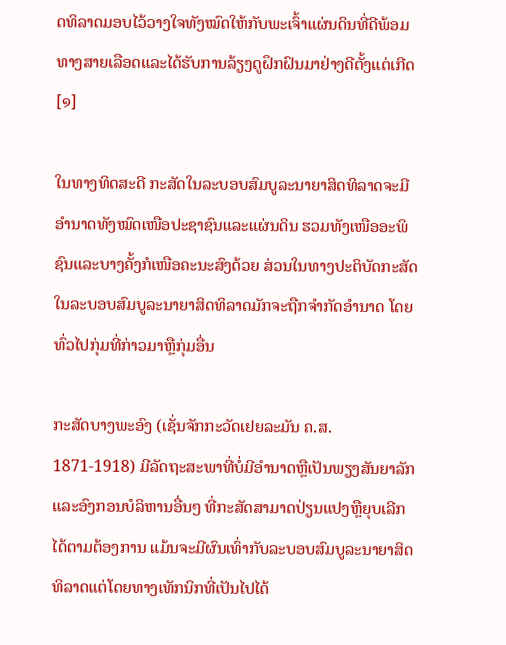ດທິລາດມອບໄວ້ວາງໃຈທັງໝົດໃຫ້ກັບພະເຈົ້າແຜ່ນດິນທີ່ດີພ້ອມທາງສາຍເລືອດແລະໄດ້ຮັບການລ້ຽງດູຝຶກຝົນມາຢ່າງດີຕັ້ງແຕ່ເກີດ[໑]

ໃນທາງທິດສະດີ ກະສັດໃນລະບອບສົມບູລະນາຍາສິດທິລາດຈະມີອຳນາດທັງໝົດເໜືອປະຊາຊົນແລະແຜ່ນດິນ ຮວມທັງເໜືອອະພິຊົນແລະບາງຄັ້ງກໍເໜືອຄະນະສົງດ້ວຍ ສ່ວນໃນທາງປະຕິບັດກະສັດໃນລະບອບສົມບູລະນາຍາສິດທິລາດມັກຈະຖືກຈຳກັດອຳນາດ ໂດຍທົ່ວໄປກຸ່ມທີ່ກ່າວມາຫຼືກຸ່ມອື່ນ

ກະສັດບາງພະອົງ (ເຊັ່ນຈັກກະວັດເຢຍລະມັນ ຄ.ສ. 1871-1918) ມີລັດຖະສະພາທີ່ບໍ່ມີອຳນາດຫຼືເປັນພຽງສັນຍາລັກແລະອົງກອນບໍລິຫານອື່ນໆ ທີ່ກະສັດສາມາດປ່ຽນແປງຫຼືຍຸບເລີກໄດ້ຕາມຕ້ອງການ ແມ້ນຈະມີຜົນເທົ່າກັບລະບອບສົມບູລະນາຍາສິດທິລາດແຕ່ໂດຍທາງເທັກນິກທີ່ເປັນໄປໄດ້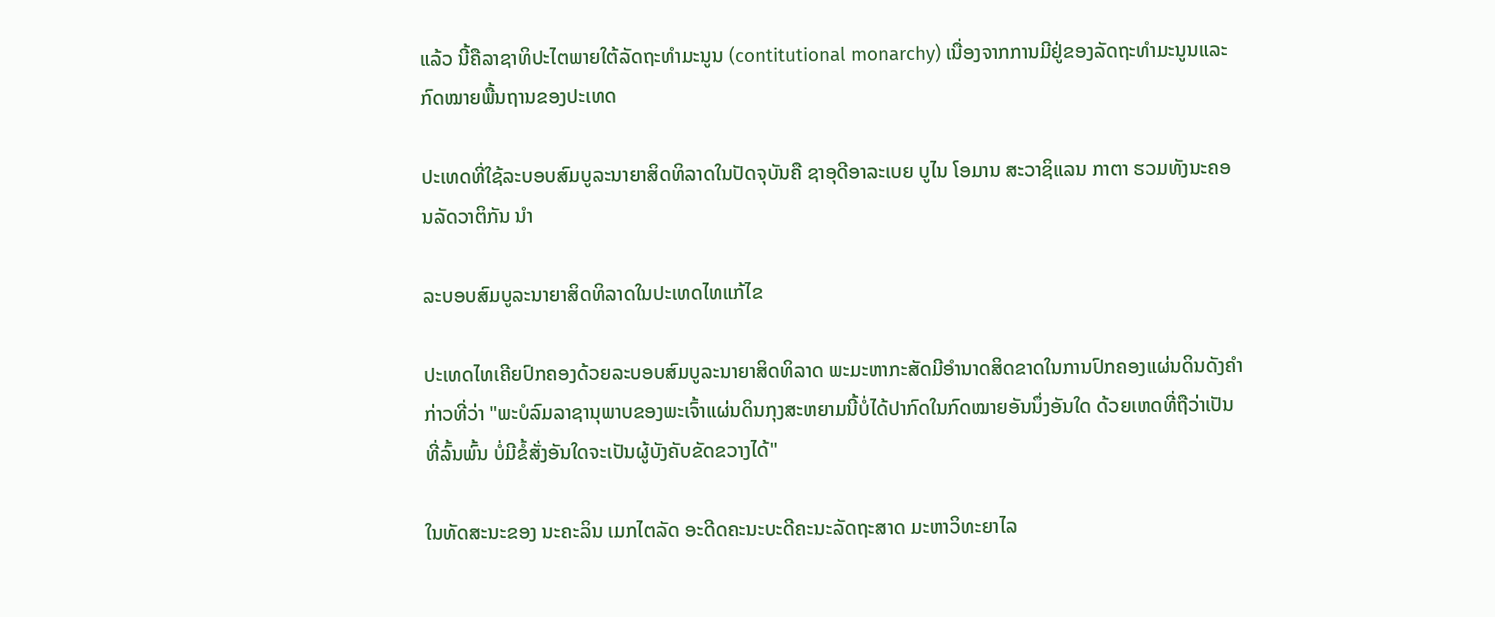ແລ້ວ ນີ້ຄືລາຊາທິປະໄຕພາຍໃຕ້ລັດຖະທຳມະນູນ (contitutional monarchy) ເນື່ອງຈາກການມີຢູ່ຂອງລັດຖະທຳມະນູນແລະກົດໝາຍພື້ນຖານຂອງປະເທດ

ປະເທດທີ່ໃຊ້ລະບອບສົມບູລະນາຍາສິດທິລາດໃນປັດຈຸບັນຄື ຊາອຸດີອາລະເບຍ ບູໄນ ໂອມານ ສະວາຊິແລນ ກາຕາ ຮວມທັງນະຄອນລັດວາຕິກັນ ນຳ

ລະບອບສົມບູລະນາຍາສິດທິລາດໃນປະເທດໄທແກ້ໄຂ

ປະເທດໄທເຄີຍປົກຄອງດ້ວຍລະບອບສົມບູລະນາຍາສິດທິລາດ ພະມະຫາກະສັດມີອຳນາດສິດຂາດໃນການປົກຄອງແຜ່ນດິນດັງຄຳກ່າວທີ່ວ່າ "ພະບໍລົມລາຊານຸພາບຂອງພະເຈົ້າແຜ່ນດິນກຸງສະຫຍາມນີ້ບໍ່ໄດ້ປາກົດໃນກົດໝາຍອັນນຶ່ງອັນໃດ ດ້ວຍເຫດທີ່ຖືວ່າເປັນທີ່ລົ້ນພົ້ນ ບໍ່ມີຂໍ້ສັ່ງອັນໃດຈະເປັນຜູ້ບັງຄັບຂັດຂວາງໄດ້"

ໃນທັດສະນະຂອງ ນະຄະລິນ ເມກໄຕລັດ ອະດີດຄະນະບະດີຄະນະລັດຖະສາດ ມະຫາວິທະຍາໄລ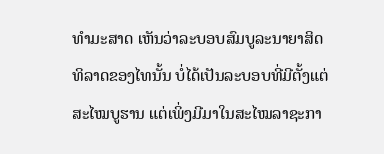ທຳມະສາດ ເຫັນວ່າລະບອບສົມບູລະນາຍາສິດທິລາດຂອງໄທນັ້ນ ບໍ່ໄດ້ເປັນລະບອບທີ່ມີຕັ້ງແຕ່ສະໄໝບູຮານ ແຕ່ເພິ່ງມີມາໃນສະໄໝລາຊະກາ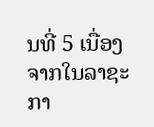ນທີ່ 5 ເນື່ອງຈາກໃນລາຊະກາ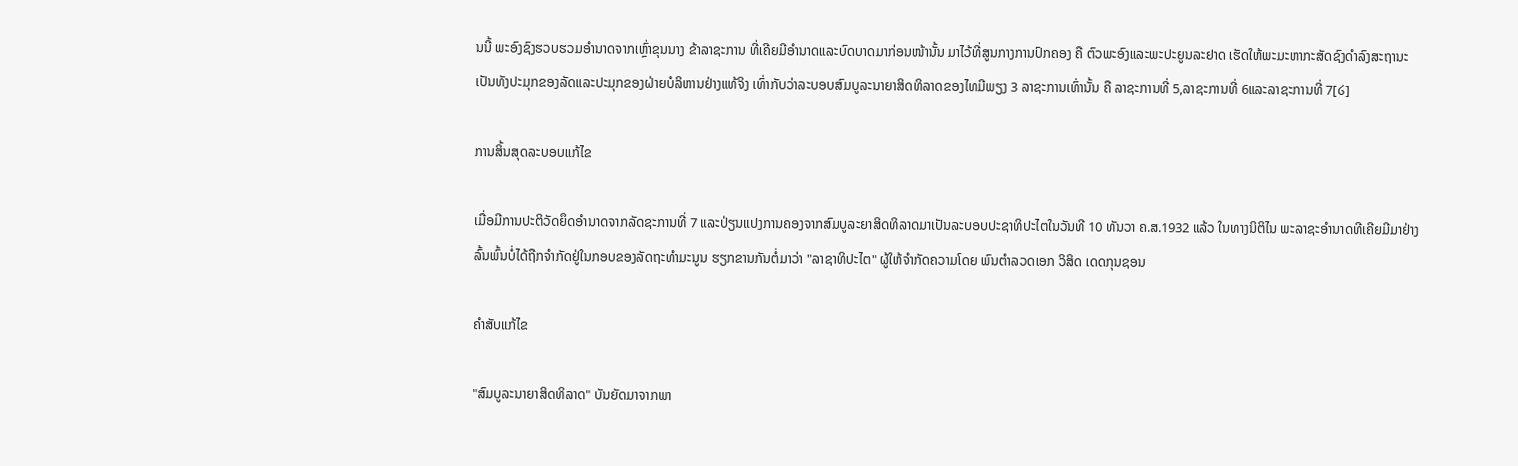ນນີ້ ພະອົງຊົງຮວບຮວມອຳນາດຈາກເຫຼົ່າຂຸນນາງ ຂ້າລາຊະການ ທີ່ເຄີຍມີອຳນາດແລະບົດບາດມາກ່ອນໜ້ານັ້ນ ມາໄວ້ທີ່ສູນກາງການປົກຄອງ ຄື ຕົວພະອົງແລະພະປະຍູນລະຢາດ ເຮັດໃຫ້ພະມະຫາກະສັດຊົງດຳລົງສະຖານະເປັນທັງປະມຸກຂອງລັດແລະປະມຸກຂອງຝ່າຍບໍລິຫານຢ່າງແທ້ຈິງ ເທົ່າກັບວ່າລະບອບສົມບູລະນາຍາສິດທິລາດຂອງໄທມີພຽງ 3 ລາຊະການເທົ່ານັ້ນ ຄື ລາຊະການທີ່ 5,ລາຊະການທີ່ 6ແລະລາຊະການທີ່ 7[໒]

ການສິ້ນສຸດລະບອບແກ້ໄຂ

ເມື່ອມີການປະຕິວັດຍຶດອຳນາດຈາກລັດຊະການທີ່ 7 ແລະປ່ຽນແປງການຄອງຈາກສົມບູລະຍາສິດທິລາດມາເປັນລະບອບປະຊາທິປະໄຕໃນວັນທີ 10 ທັນວາ ຄ.ສ.1932 ແລ້ວ ໃນທາງນິຕິໄນ ພະລາຊະອຳນາດທີເຄີຍມີມາຢ່າງລົ້ນພົ້ນບໍ່ໄດ້ຖືກຈຳກັດຢູ່ໃນກອບຂອງລັດຖະທຳມະນູນ ຮຽກຂານກັນຕໍ່ມາວ່າ "ລາຊາທິປະໄຕ" ຜູ້ໃຫ້ຈຳກັດຄວາມໂດຍ ພົນຕຳລວດເອກ ວິສິດ ເດດກຸນຊອນ

ຄຳສັບແກ້ໄຂ

"ສົມບູລະນາຍາສິດທິລາດ" ບັນຍັດມາຈາກພາ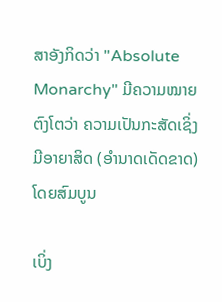ສາອັງກິດວ່າ "Absolute Monarchy" ມີຄວາມໝາຍຕົງໂຕວ່າ ຄວາມເປັນກະສັດເຊິ່ງມີອາຍາສິດ (ອຳນາດເດັດຂາດ) ໂດຍສົມບູນ

ເບິ່ງ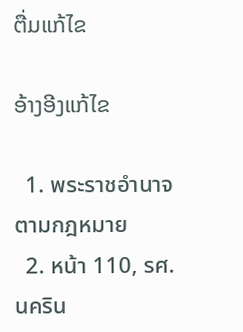ຕື່ມແກ້ໄຂ

ອ້າງອີງແກ້ໄຂ

  1. พระราชอำนาจตามกฎหมาย
  2. หน้า 110, รศ.นคริน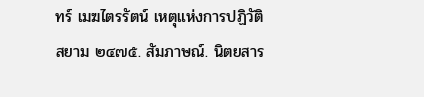ทร์ เมฆไตรรัตน์ เหตุแห่งการปฏิวัติสยาม ๒๔๗๕. สัมภาษณ์. นิตยสาร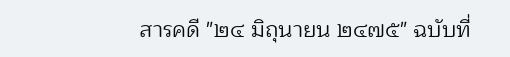สารคดี "๒๔ มิถุนายน ๒๔๗๕" ฉบับที่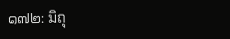๑๗๒: มิถุ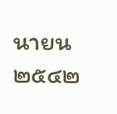นายน ๒๕๔๒